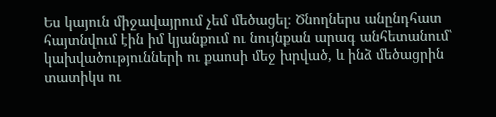Ես կայուն միջավայրում չեմ մեծացել։ Ծնողներս անընդհատ հայտնվում էին իմ կյանքում ու նույնքան արագ անհետանում՝ կախվածությունների ու քաոսի մեջ խրված, և ինձ մեծացրին տատիկս ու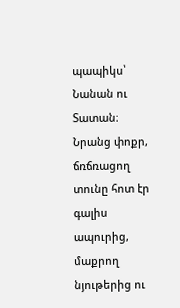պապիկս՝ Նանան ու Տատան։ Նրանց փոքր, ճռճռացող տունը հոտ էր գալիս ապուրից, մաքրող նյութերից ու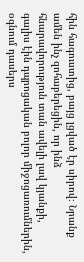հին հագուստից, բայց լցված էր սիրով։ Նրանք ամեն ինչ զոհաբերեցին, որ ինձ հնարավորություն տան ավելի լավ կյանքի, գալիս էին դպրոցական բոլոր միջոցառումներին, օգնում դասերս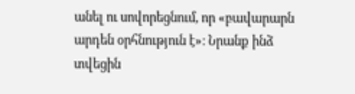անել ու սովորեցնում, որ «բավարարն արդեն օրհնություն է»։ Նրանք ինձ տվեցին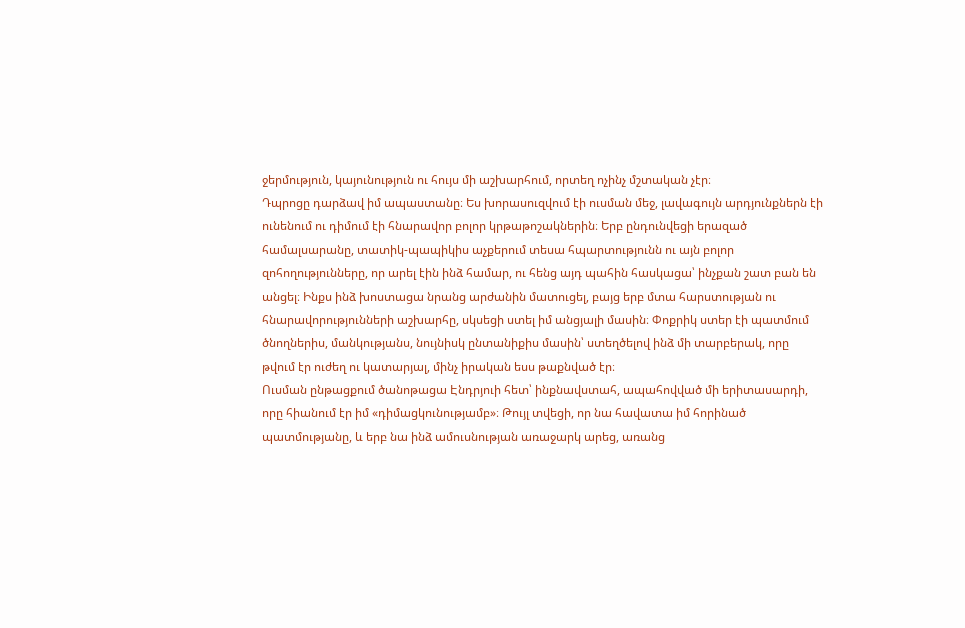ջերմություն, կայունություն ու հույս մի աշխարհում, որտեղ ոչինչ մշտական չէր։
Դպրոցը դարձավ իմ ապաստանը։ Ես խորասուզվում էի ուսման մեջ, լավագույն արդյունքներն էի ունենում ու դիմում էի հնարավոր բոլոր կրթաթոշակներին։ Երբ ընդունվեցի երազած համալսարանը, տատիկ-պապիկիս աչքերում տեսա հպարտությունն ու այն բոլոր զոհողությունները, որ արել էին ինձ համար, ու հենց այդ պահին հասկացա՝ ինչքան շատ բան են անցել։ Ինքս ինձ խոստացա նրանց արժանին մատուցել, բայց երբ մտա հարստության ու հնարավորությունների աշխարհը, սկսեցի ստել իմ անցյալի մասին։ Փոքրիկ ստեր էի պատմում ծնողներիս, մանկությանս, նույնիսկ ընտանիքիս մասին՝ ստեղծելով ինձ մի տարբերակ, որը թվում էր ուժեղ ու կատարյալ, մինչ իրական եսս թաքնված էր։
Ուսման ընթացքում ծանոթացա Էնդրյուի հետ՝ ինքնավստահ, ապահովված մի երիտասարդի, որը հիանում էր իմ «դիմացկունությամբ»։ Թույլ տվեցի, որ նա հավատա իմ հորինած պատմությանը, և երբ նա ինձ ամուսնության առաջարկ արեց, առանց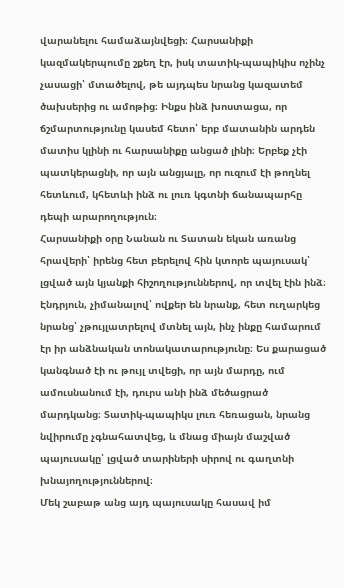վարանելու համաձայնվեցի։ Հարսանիքի կազմակերպումը շքեղ էր, իսկ տատիկ-պապիկիս ոչինչ չասացի՝ մտածելով, թե այդպես նրանց կազատեմ ծախսերից ու ամոթից։ Ինքս ինձ խոստացա, որ ճշմարտությունը կասեմ հետո՝ երբ մատանին արդեն մատիս կլինի ու հարսանիքը անցած լինի։ Երբեք չէի պատկերացնի, որ այն անցյալը, որ ուզում էի թողնել հետևում, կհետևի ինձ ու լուռ կգտնի ճանապարհը դեպի արարողություն։
Հարսանիքի օրը Նանան ու Տատան եկան առանց հրավերի՝ իրենց հետ բերելով հին կտորե պայուսակ՝ լցված այն կյանքի հիշողություններով, որ տվել էին ինձ։ Էնդրյուն, չիմանալով՝ ովքեր են նրանք, հետ ուղարկեց նրանց՝ չթույլատրելով մտնել այն, ինչ ինքը համարում էր իր անձնական տոնակատարությունը։ Ես քարացած կանգնած էի ու թույլ տվեցի, որ այն մարդը, ում ամուսնանում էի, դուրս անի ինձ մեծացրած մարդկանց։ Տատիկ-պապիկս լուռ հեռացան, նրանց նվիրումը չգնահատվեց, և մնաց միայն մաշված պայուսակը՝ լցված տարիների սիրով ու գաղտնի խնայողություններով։
Մեկ շաբաթ անց այդ պայուսակը հասավ իմ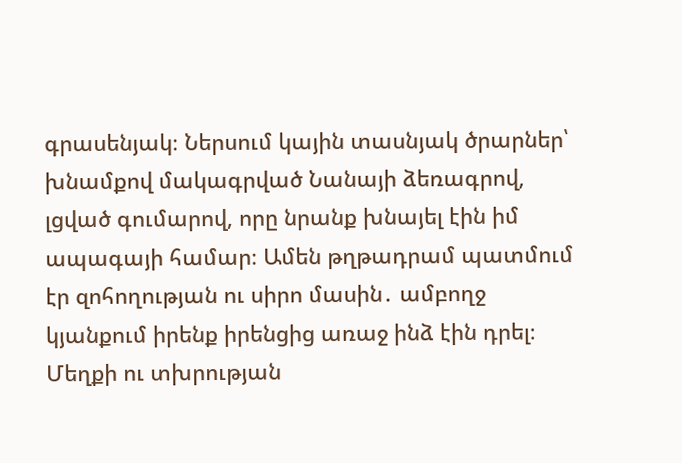գրասենյակ։ Ներսում կային տասնյակ ծրարներ՝ խնամքով մակագրված Նանայի ձեռագրով, լցված գումարով, որը նրանք խնայել էին իմ ապագայի համար։ Ամեն թղթադրամ պատմում էր զոհողության ու սիրո մասին․ ամբողջ կյանքում իրենք իրենցից առաջ ինձ էին դրել։ Մեղքի ու տխրության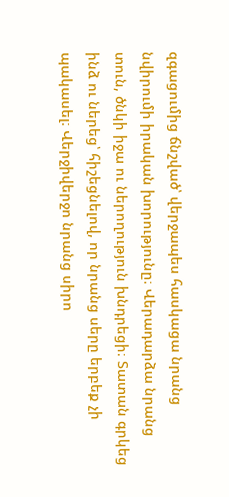զգացումից ճնշված՝ վերջապես հասկացա նրանց նվիրումի իրական խորությունը։ Վերադարձա նրանց տուն, ծնկի իջա ու ներողություն խնդրեցի։ Տատան գրկեց ինձ ու ներեց՝ հիշեցնելով, որ նրանց սերը երբեք չի պակասել։ Վերջիվերջո նրանց սիրո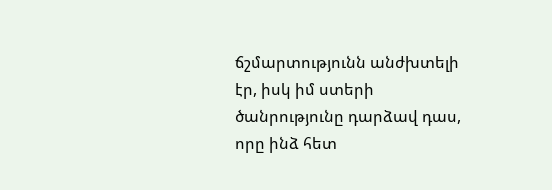ճշմարտությունն անժխտելի էր, իսկ իմ ստերի ծանրությունը դարձավ դաս, որը ինձ հետ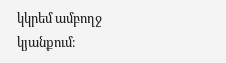կկրեմ ամբողջ կյանքում։